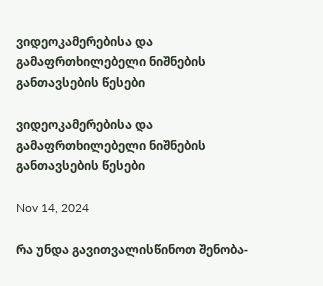ვიდეოკამერებისა და გამაფრთხილებელი ნიშნების განთავსების წესები

ვიდეოკამერებისა და გამაფრთხილებელი ნიშნების განთავსების წესები

Nov 14, 2024

რა უნდა გავითვალისწინოთ შენობა-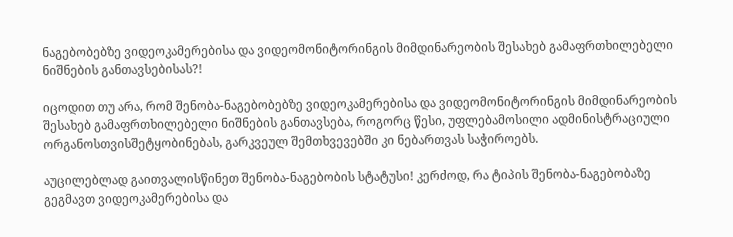ნაგებობებზე ვიდეოკამერებისა და ვიდეომონიტორინგის მიმდინარეობის შესახებ გამაფრთხილებელი ნიშნების განთავსებისას?!

იცოდით თუ არა, რომ შენობა-ნაგებობებზე ვიდეოკამერებისა და ვიდეომონიტორინგის მიმდინარეობის შესახებ გამაფრთხილებელი ნიშნების განთავსება, როგორც წესი, უფლებამოსილი ადმინისტრაციული ორგანოსთვისშეტყობინებას, გარკვეულ შემთხვევებში კი ნებართვას საჭიროებს.

აუცილებლად გაითვალისწინეთ შენობა-ნაგებობის სტატუსი! კერძოდ, რა ტიპის შენობა-ნაგებობაზე გეგმავთ ვიდეოკამერებისა და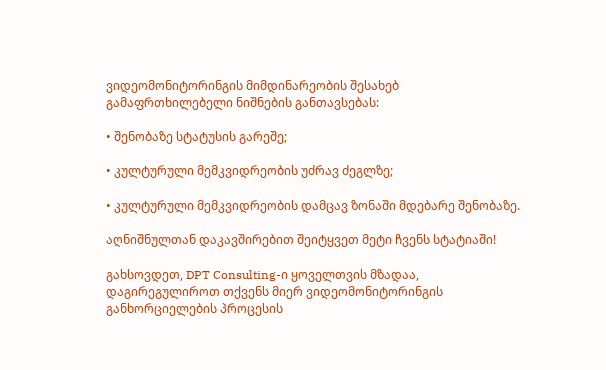ვიდეომონიტორინგის მიმდინარეობის შესახებ გამაფრთხილებელი ნიშნების განთავსებას:

• შენობაზე სტატუსის გარეშე;

• კულტურული მემკვიდრეობის უძრავ ძეგლზე;

• კულტურული მემკვიდრეობის დამცავ ზონაში მდებარე შენობაზე.

აღნიშნულთან დაკავშირებით შეიტყვეთ მეტი ჩვენს სტატიაში!

გახსოვდეთ, DPT Consulting-ი ყოველთვის მზადაა, დაგირეგულიროთ თქვენს მიერ ვიდეომონიტორინგის განხორციელების პროცესის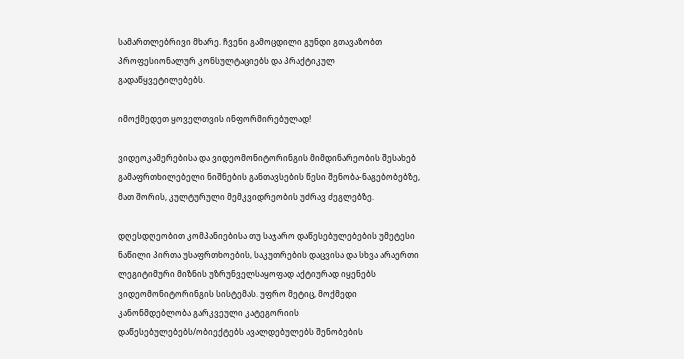სამართლებრივი მხარე. ჩვენი გამოცდილი გუნდი გთავაზობთ პროფესიონალურ კონსულტაციებს და პრაქტიკულ გადაწყვეტილებებს.

იმოქმედეთ ყოველთვის ინფორმირებულად!

ვიდეოკამერებისა და ვიდეომონიტორინგის მიმდინარეობის შესახებ გამაფრთხილებელი ნიშნების განთავსების წესი შენობა-ნაგებობებზე, მათ შორის, კულტურული მემკვიდრეობის უძრავ ძეგლებზე.

დღესდღეობით კომპანიებისა თუ საჯარო დაწესებულებების უმეტესი ნაწილი პირთა უსაფრთხოების, საკუთრების დაცვისა და სხვა არაერთი ლეგიტიმური მიზნის უზრუნველსაყოფად აქტიურად იყენებს ვიდეომონიტორინგის სისტემას. უფრო მეტიც, მოქმედი კანონმდებლობა გარკვეული კატეგორიის დაწესებულებებს/ობიექტებს ავალდებულებს შენობების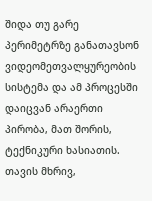შიდა თუ გარე პერიმეტრზე განათავსონ ვიდეომეთვალყურეობის სისტემა და ამ პროცესში დაიცვან არაერთი პირობა, მათ შორის, ტექნიკური ხასიათის. თავის მხრივ,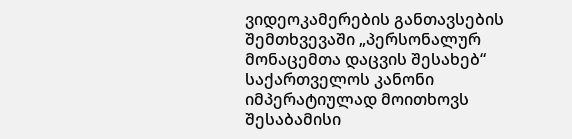ვიდეოკამერების განთავსების შემთხვევაში „პერსონალურ მონაცემთა დაცვის შესახებ“ საქართველოს კანონი იმპერატიულად მოითხოვს შესაბამისი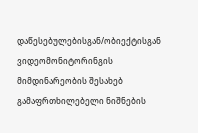დაწესებულებისგან/ობიექტისგან ვიდეომონიტორინგის მიმდინარეობის შესახებ გამაფრთხილებელი ნიშნების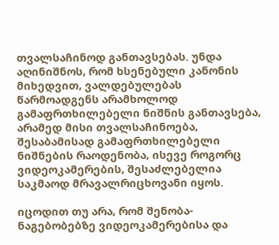თვალსაჩინოდ განთავსებას. უნდა აღინიშნოს, რომ ხსენებული კანონის მიხედვით, ვალდებულებას წარმოადგენს არამხოლოდ გამაფრთხილებელი ნიშნის განთავსება, არამედ მისი თვალსაჩინოება, შესაბამისად გამაფრთხილებელი ნიშნების რაოდენობა, ისევე როგორც ვიდეოკამერების, შესაძლებელია საკმაოდ მრავალრიცხოვანი იყოს.

იცოდით თუ არა, რომ შენობა-ნაგებობებზე ვიდეოკამერებისა და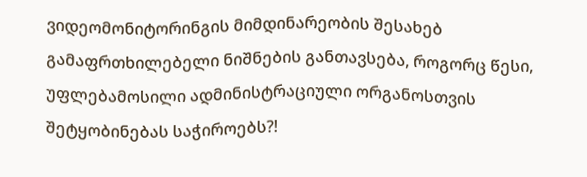ვიდეომონიტორინგის მიმდინარეობის შესახებ გამაფრთხილებელი ნიშნების განთავსება, როგორც წესი, უფლებამოსილი ადმინისტრაციული ორგანოსთვის შეტყობინებას საჭიროებს?!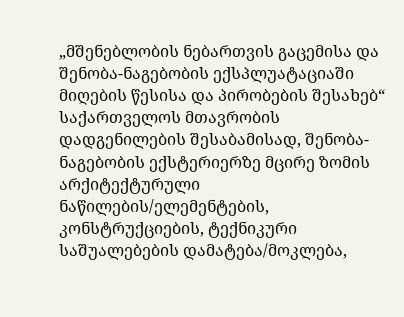„მშენებლობის ნებართვის გაცემისა და შენობა-ნაგებობის ექსპლუატაციაში მიღების წესისა და პირობების შესახებ“ საქართველოს მთავრობის დადგენილების შესაბამისად, შენობა-ნაგებობის ექსტერიერზე მცირე ზომის არქიტექტურული ნაწილების/ელემენტების, კონსტრუქციების, ტექნიკური საშუალებების დამატება/მოკლება,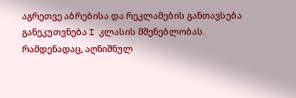აგრეთვე აბრებისა და რეკლამების განთავსება განეკუთვნება I კლასის მშენებლობას. რამდენადაც, აღნიშნულ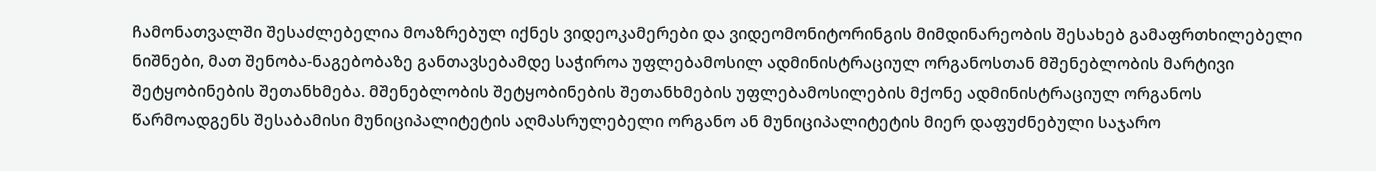ჩამონათვალში შესაძლებელია მოაზრებულ იქნეს ვიდეოკამერები და ვიდეომონიტორინგის მიმდინარეობის შესახებ გამაფრთხილებელი ნიშნები, მათ შენობა-ნაგებობაზე განთავსებამდე საჭიროა უფლებამოსილ ადმინისტრაციულ ორგანოსთან მშენებლობის მარტივი შეტყობინების შეთანხმება. მშენებლობის შეტყობინების შეთანხმების უფლებამოსილების მქონე ადმინისტრაციულ ორგანოს წარმოადგენს შესაბამისი მუნიციპალიტეტის აღმასრულებელი ორგანო ან მუნიციპალიტეტის მიერ დაფუძნებული საჯარო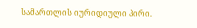სამართლის იურიდიული პირი.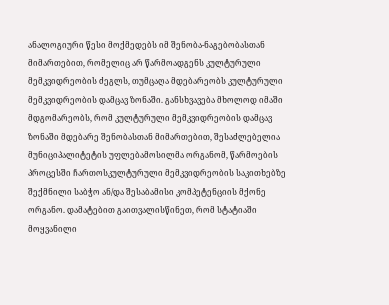ანალოგიური წესი მოქმედებს იმ შენობა-ნაგებობასთან მიმართებით, რომელიც არ წარმოადგენს კულტურული მემკვიდრეობის ძეგლს, თუმცაღა მდებარეობს კულტურული მემკვიდრეობის დამცავ ზონაში. განსხვავება მხოლოდ იმაში მდგომარეობს, რომ კულტურული მემკვიდრეობის დამცავ ზონაში მდებარე შენობასთან მიმართებით, შესაძლებელია მუნიციპალიტეტის უფლებამოსილმა ორგანომ, წარმოების პროცესში ჩართოსკულტურული მემკვიდრეობის საკითხებზე შექმნილი საბჭო ან/და შესაბამისი კომპეტენციის მქონე ორგანო. დამატებით გაითვალისწინეთ, რომ სტატიაში მოყვანილი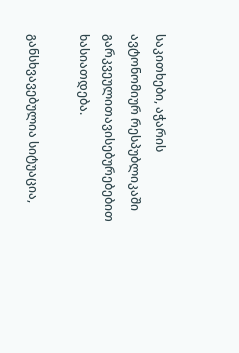საკითხები, აჭარის ავტონომიურ რესპუბლიკაში გარკვეულითავისებურებებით ხასიათდება.

განსხვავებულია სიტუაცია,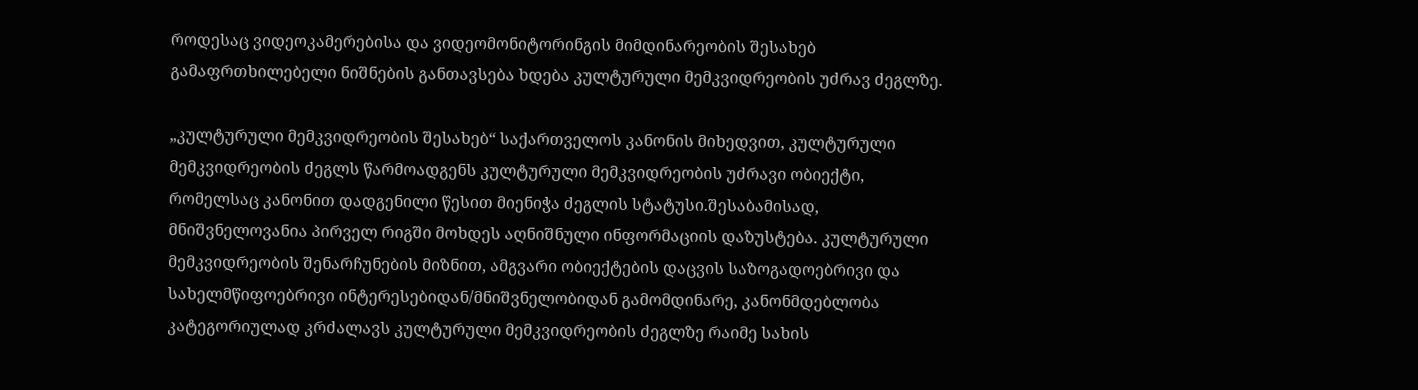როდესაც ვიდეოკამერებისა და ვიდეომონიტორინგის მიმდინარეობის შესახებ გამაფრთხილებელი ნიშნების განთავსება ხდება კულტურული მემკვიდრეობის უძრავ ძეგლზე.

„კულტურული მემკვიდრეობის შესახებ“ საქართველოს კანონის მიხედვით, კულტურული მემკვიდრეობის ძეგლს წარმოადგენს კულტურული მემკვიდრეობის უძრავი ობიექტი, რომელსაც კანონით დადგენილი წესით მიენიჭა ძეგლის სტატუსი.შესაბამისად, მნიშვნელოვანია პირველ რიგში მოხდეს აღნიშნული ინფორმაციის დაზუსტება. კულტურული მემკვიდრეობის შენარჩუნების მიზნით, ამგვარი ობიექტების დაცვის საზოგადოებრივი და სახელმწიფოებრივი ინტერესებიდან/მნიშვნელობიდან გამომდინარე, კანონმდებლობა კატეგორიულად კრძალავს კულტურული მემკვიდრეობის ძეგლზე რაიმე სახის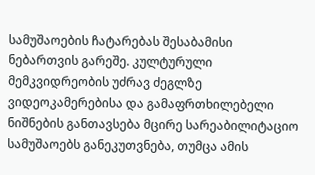სამუშაოების ჩატარებას შესაბამისი ნებართვის გარეშე. კულტურული მემკვიდრეობის უძრავ ძეგლზე ვიდეოკამერებისა და გამაფრთხილებელი ნიშნების განთავსება მცირე სარეაბილიტაციო სამუშაოებს განეკუთვნება, თუმცა ამის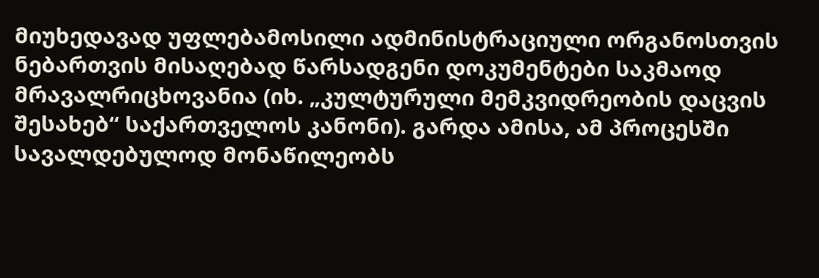მიუხედავად უფლებამოსილი ადმინისტრაციული ორგანოსთვის ნებართვის მისაღებად წარსადგენი დოკუმენტები საკმაოდ მრავალრიცხოვანია (იხ. „კულტურული მემკვიდრეობის დაცვის შესახებ“ საქართველოს კანონი). გარდა ამისა, ამ პროცესში სავალდებულოდ მონაწილეობს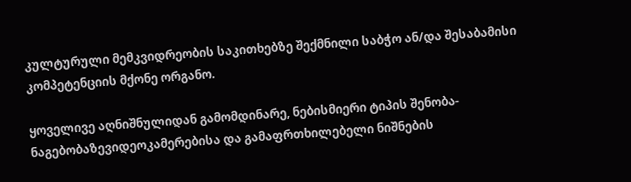კულტურული მემკვიდრეობის საკითხებზე შექმნილი საბჭო ან/და შესაბამისი კომპეტენციის მქონე ორგანო.

ყოველივე აღნიშნულიდან გამომდინარე, ნებისმიერი ტიპის შენობა-ნაგებობაზევიდეოკამერებისა და გამაფრთხილებელი ნიშნების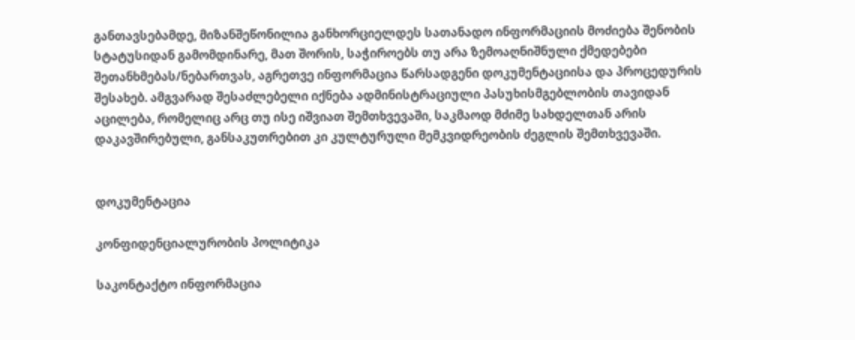განთავსებამდე, მიზანშეწონილია განხორციელდეს სათანადო ინფორმაციის მოძიება შენობის სტატუსიდან გამომდინარე, მათ შორის, საჭიროებს თუ არა ზემოაღნიშნული ქმედებები შეთანხმებას/ნებართვას, აგრეთვე ინფორმაცია წარსადგენი დოკუმენტაციისა და პროცედურის შესახებ. ამგვარად შესაძლებელი იქნება ადმინისტრაციული პასუხისმგებლობის თავიდან აცილება, რომელიც არც თუ ისე იშვიათ შემთხვევაში, საკმაოდ მძიმე სახდელთან არის დაკავშირებული, განსაკუთრებით კი კულტურული მემკვიდრეობის ძეგლის შემთხვევაში.


დოკუმენტაცია

კონფიდენციალურობის პოლიტიკა

საკონტაქტო ინფორმაცია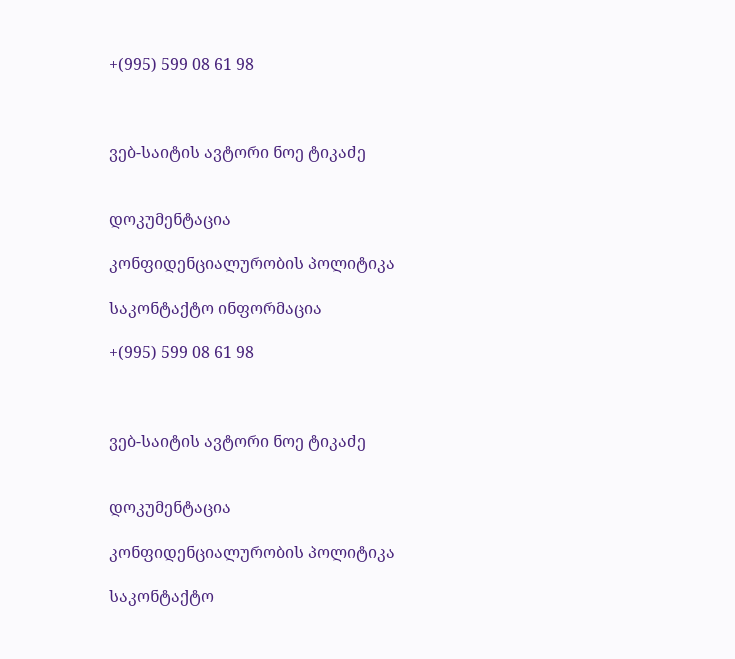+(995) 599 08 61 98



ვებ-საიტის ავტორი ნოე ტიკაძე


დოკუმენტაცია

კონფიდენციალურობის პოლიტიკა

საკონტაქტო ინფორმაცია

+(995) 599 08 61 98



ვებ-საიტის ავტორი ნოე ტიკაძე


დოკუმენტაცია

კონფიდენციალურობის პოლიტიკა

საკონტაქტო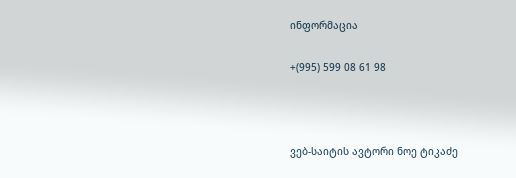ინფორმაცია

+(995) 599 08 61 98



ვებ-საიტის ავტორი ნოე ტიკაძე